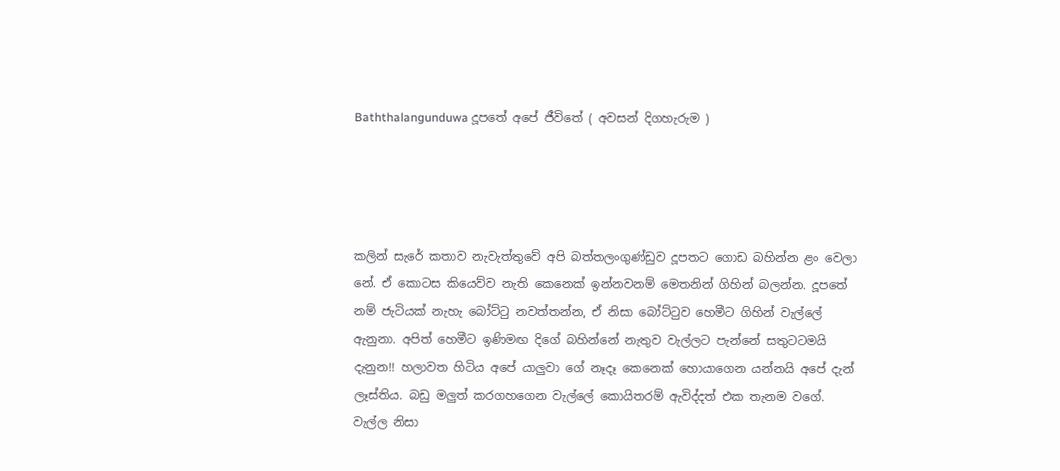Baththalangunduwa දූපතේ අපේ ජීවිතේ ( අවසන් දිගහැරුම )




කලින් සැරේ කතාව නැවැත්තුවේ අපි බත්තලංගුණ්ඩුව දූපතට ගොඩ බහින්න ළං වෙලා නේ. ඒ කොටස කියෙව්ව නැති කෙනෙක් ඉන්නවනම් මෙතනින් ගිහින් බලන්න. දූපතේ නම් ජැටියක් නැහැ බෝට්ටු නවත්තන්න, ඒ නිසා බෝට්ටුව හෙමීට ගිහින් වැල්ලේ ඇනුනා. අපිත් හෙමීට ඉණිමඟ දිගේ බහින්නේ නැතුව වැල්ලට පැන්නේ සතුටටමයි දැනුන!! හලාවත හිටිය අපේ යාලුවා ගේ නෑදෑ කෙනෙක් හොයාගෙන යන්නයි අපේ දැන් ලෑස්තිය. බඩු මලුත් කරගහගෙන වැල්ලේ කොයිතරම් ඇවිද්දත් එක තැනම වගේ. වැල්ල නිසා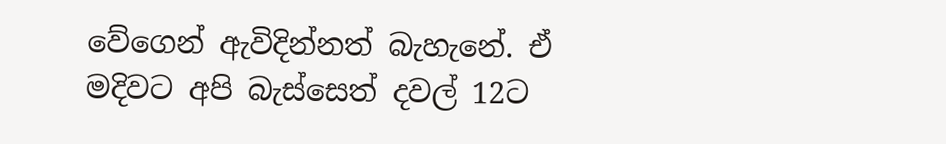වේගෙන් ඇවිදින්නත් බැහැනේ. ඒ මදිවට අපි බැස්සෙත් දවල් 12ට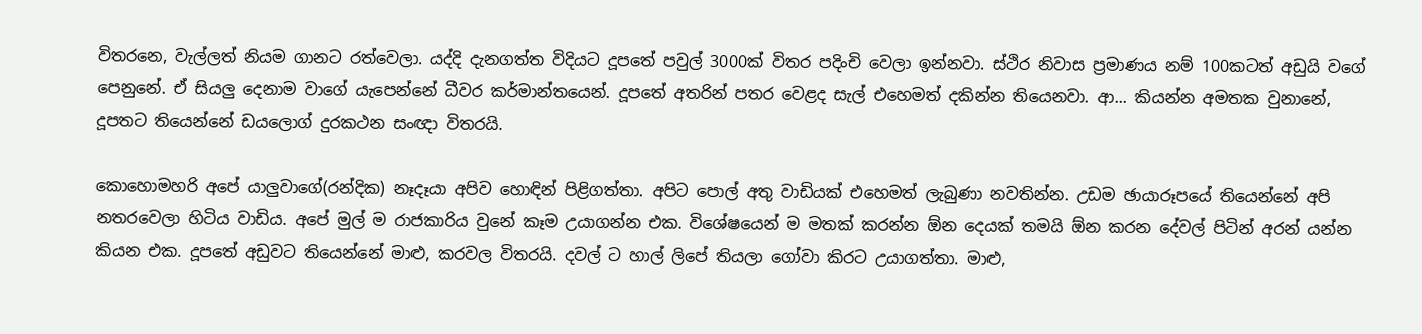විතරනෙ, වැල්ලත් නියම ගානට රත්වෙලා. යද්දි දැනගත්ත විදියට දූපතේ පවුල් 3000ක් විතර පදිංචි වෙලා ඉන්නවා. ස්ථිර නිවාස ප්‍රමාණය නම් 100කටත් අඩුයි වගේ පෙනුනේ. ඒ සියලු දෙනාම වාගේ යැපෙන්නේ ධීවර කර්මාන්තයෙන්. දූපතේ අතරින් පතර වෙළද සැල් එහෙමත් දකින්න තියෙනවා. ආ... කියන්න අමතක වුනානේ, දූපතට තියෙන්නේ ඩයලොග් දුරකථන සංඥා විතරයි.

කොහොමහරි අපේ යාලුවාගේ(රන්දික) නෑදෑයා අපිව හොඳින් පිළිගත්තා. අපිට පොල් අතු වාඩියක් එහෙමත් ලැබුණා නවතින්න. උඩම ඡායාරූපයේ තියෙන්නේ අපි නතරවෙලා හිටිය වාඩිය. අපේ මුල් ම රාජකාරිය වුනේ කෑම උයාගන්න එක. විශේෂයෙන් ම මතක් කරන්න ඕන දෙයක් තමයි ඕන කරන දේවල් පිටින් අරන් යන්න කියන එක. දූපතේ අඩුවට තියෙන්නේ මාළු, කරවල විතරයි. දවල් ට හාල් ලිපේ තියලා ගෝවා කිරට උයාගත්තා. මාළු,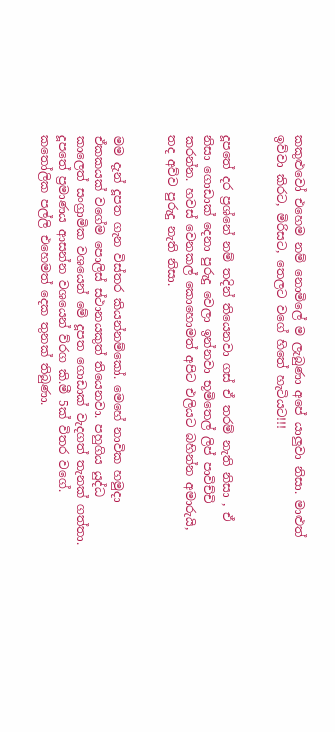කකුළුවෝ එහෙම නම් නොමිලේ ම ලැබුණා අපේ යාලුවා නිසා. මාළුත් ඉව්වා කිරට, මිරිසට, තෙලට වගේ හිතේ හැටියට!!!


දූපතේ දර ප්‍රශ්නේ නම් තදින් තියෙනවා ගස් ඒ තරම් නැති නිසා , ඒ නිසා ගොඩාක් දෙනා පුරුදු වෙලා ඉන්නවා භූමිතෙල් ලිප් පාවිච්චි කරන්න. හවස් වෙනකල් කොහොමත් අපිට එලියට බහින්න අමාරුයි, තද අව්ව පුරුදු නැති නිසා.


මම දැන් දූපත ගැන විස්තර කියන්නම්කෝ. මෙහේ නාවික හමුදා ඒකකයක් වගේම පොලිස් ස්ථානයකුත් තියෙනවා. පහුගිය යුද්ධ කාලෙත් සංග්‍රාමික වශයෙන් මේ දූපත ගොඩාක් වැදගත් තැනක් ගත්තා. දූපතේ ප්‍රමාණය ආසන්න වශයෙන් ව්රග කි.මී 5ක් විතර වගේ. කතෝලික පල්ලි එහෙමත් දෙක තුනක් තිබුණා.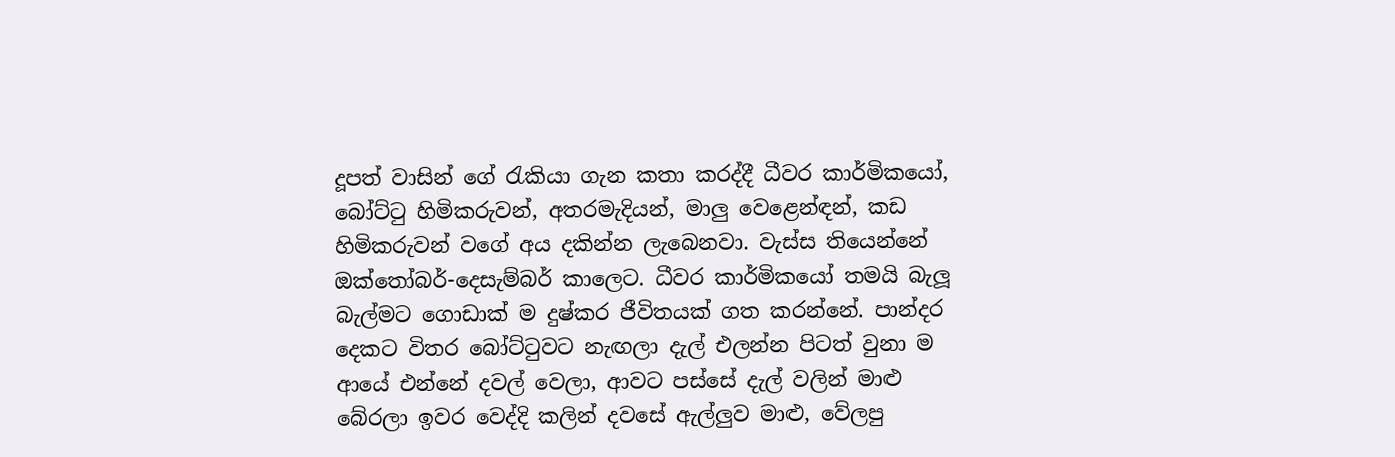දූපත් වාසින් ගේ රැකියා ගැන කතා කරද්දී ධීවර කාර්මිකයෝ, බෝට්ටු හිමිකරුවන්, අතරමැදියන්, මාලු වෙළෙන්ඳන්, කඩ හිමිකරුවන් වගේ අය දකින්න ලැබෙනවා. වැස්ස තියෙන්නේ ඔක්තෝබර්-දෙසැම්බර් කාලෙට. ධීවර කාර්මිකයෝ තමයි බැලූ බැල්මට ගොඩාක් ම දුෂ්කර ජීවිතයක් ගත කරන්නේ. පාන්දර දෙකට විතර බෝට්ටුවට නැඟලා දැල් එලන්න පිටත් වුනා ම ආයේ එන්නේ දවල් වෙලා, ආවට පස්සේ දැල් වලින් මාළු බේරලා ඉවර වෙද්දි කලින් දවසේ ඇල්ලුව මාළු, වේලපු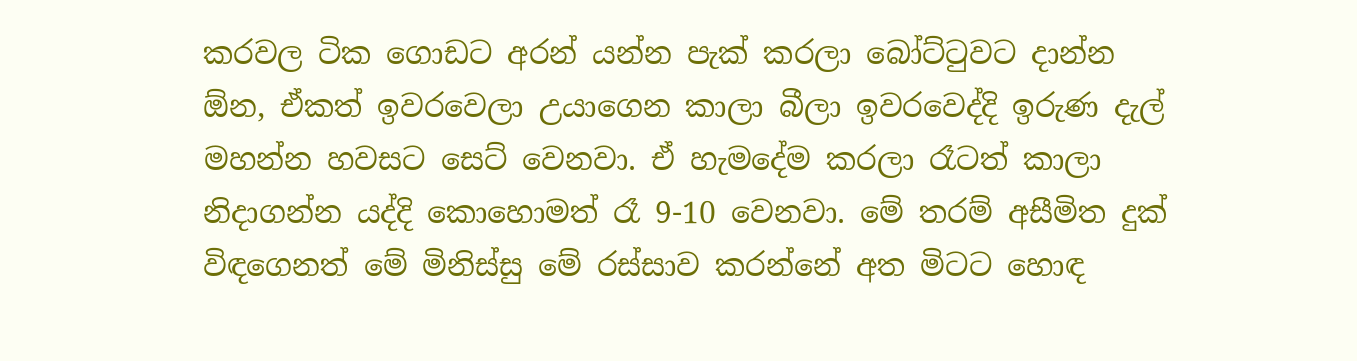කරවල ටික ගොඩට අරන් යන්න පැක් කරලා බෝට්ටුවට දාන්න ඕන, ඒකත් ඉවරවෙලා උයාගෙන කාලා බීලා ඉවරවෙද්දි ඉරුණ දැල් මහන්න හවසට සෙට් වෙනවා. ඒ හැමදේම කරලා රෑටත් කාලා නිදාගන්න යද්දි කොහොමත් රෑ 9-10 වෙනවා. මේ තරම් අසීමිත දුක් විඳගෙනත් මේ මිනිස්සු මේ රස්සාව කරන්නේ අත මිටට හොඳ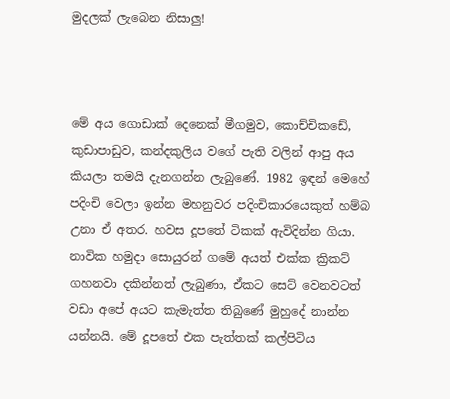මුදලක් ලැබෙන නිසාලු!



මේ අය ගොඩාක් දෙනෙක් මීගමුව, කොච්චිකඩේ, කුඩාපාඩුව, කන්දකුලිය වගේ පැති වලින් ආපු අය කියලා තමයි දැනගන්න ලැබුණේ. 1982 ඉඳන් මෙහේ පදිංචි වෙලා ඉන්න මහනුවර පදිංචිකාරයෙකුත් හම්බ උනා ඒ අතර. හවස දූපතේ ටිකක් ඇවිදින්න ගියා. නාවික හමුදා සොයුරන් ගමේ අයත් එක්ක ක්‍රිකට් ගහනවා දකින්නත් ලැබුණා, ඒකට සෙට් වෙනවටත් වඩා අපේ අයට කැමැත්ත තිබුණේ මුහුදේ නාන්න යන්නයි. මේ දූපතේ එක පැත්තක් කල්පිටිය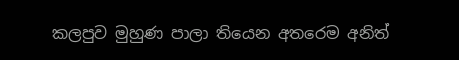කලපුව මුහුණ පාලා තියෙන අතරෙම අනිත්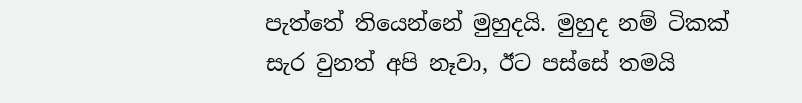පැත්තේ තියෙන්නේ මුහුදයි. මුහුද නම් ටිකක් සැර වුනත් අපි නෑවා, ඊට පස්සේ තමයි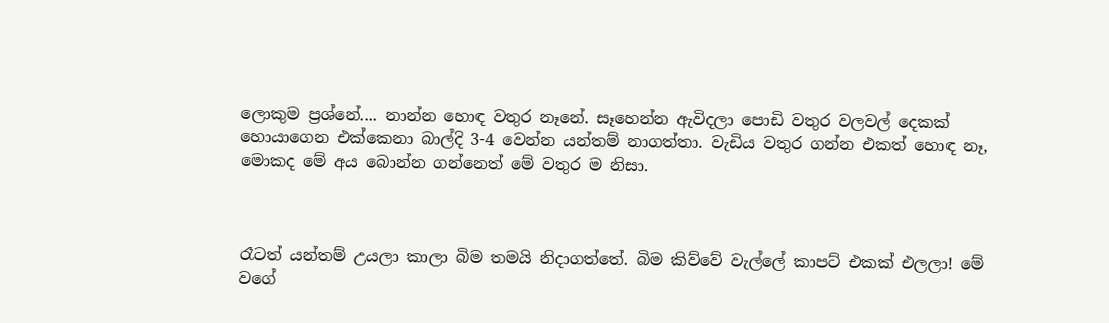ලොකුම ප්‍රශ්නේ.... නාන්න හොඳ වතුර නෑනේ. සෑහෙන්න ඇවිදලා පොඩි වතුර වලවල් දෙකක් හොයාගෙන එක්කෙනා බාල්දි 3-4 වෙන්න යන්තම් නාගත්තා. වැඩිය වතුර ගන්න එකත් හොඳ නෑ, මොකද මේ අය බොන්න ගන්නෙත් මේ වතුර ම නිසා.



රෑටත් යන්තම් උයලා කාලා බිම තමයි නිදාගත්තේ. බිම කිව්වේ වැල්ලේ කාපට් එකක් එලලා! මේ වගේ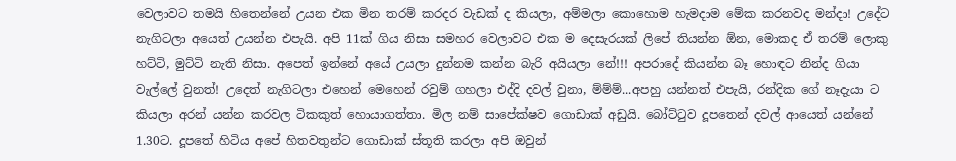වෙලාවට තමයි හිතෙන්නේ උයන එක මින තරම් කරදර වැඩක් ද කියලා, අම්මලා කොහොම හැමදාම මේක කරනවද මන්දා! උදේට නැගිටලා අයෙත් උයන්න එපැයි. අපි 11ක් ගිය නිසා සමහර වෙලාවට එක ම දෙසැරයක් ලිපේ තියන්න ඕන, මොකද ඒ තරම් ලොකු හට්ටි, මුට්ටි නැති නිසා. අපෙත් ඉන්නේ අයේ උයලා දුන්නම කන්න බැරි අයියලා නේ!!! අපරාදේ කියන්න බෑ හොඳට නින්ද ගියා වැල්ලේ වුනත්! උදෙත් නැගිටලා එහෙන් මෙහෙන් රවුම් ගහලා එද්දි දවල් වුනා, ම්ම්ම්...අපහු යන්නත් එපැයි, රන්දික ගේ නෑදැයා ට කියලා අරන් යන්න කරවල ටිකකුත් හොයාගත්තා. මිල නම් සාපේක්ෂව ගොඩාක් අඩුයි. බෝට්ටුව දූපතෙන් දවල් ආයෙත් යන්නේ 1.30ට. දූපතේ හිටිය අපේ හිතවතුන්ට ගොඩාක් ස්තූති කරලා අපි ඔවුන්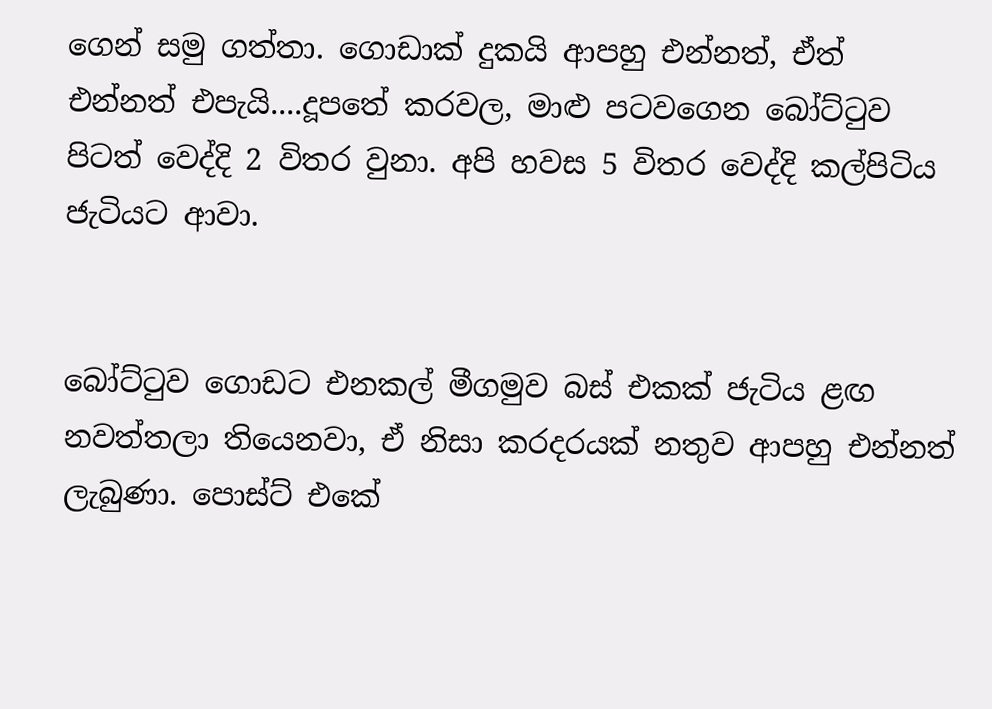ගෙන් සමු ගත්තා. ගොඩාක් දුකයි ආපහු එන්නත්, ඒත් එන්නත් එපැයි....දූපතේ කරවල, මාළු පටවගෙන බෝට්ටුව පිටත් වෙද්දි 2 විතර වුනා. අපි හවස 5 විතර වෙද්දි කල්පිටිය ජැටියට ආවා.


බෝට්ටුව ගොඩට එනකල් මීගමුව බස් එකක් ජැටිය ළඟ නවත්තලා තියෙනවා, ඒ නිසා කරදරයක් නතුව ආපහු එන්නත් ලැබුණා. පොස්ට් එකේ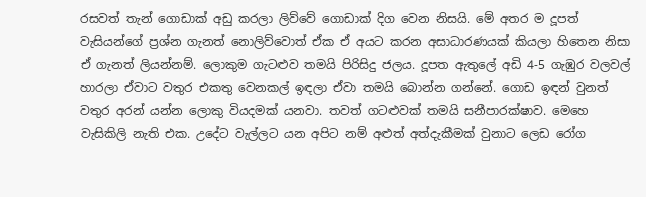රසවත් තැන් ගොඩාක් අඩු කරලා ලිව්වේ ගොඩාක් දිග වෙන නිසයි. මේ අතර ම දූපත් වැසියන්ගේ ප්‍රශ්න ගැනත් නොලිව්වොත් ඒක ඒ අයට කරන අසාධාරණයක් කියලා හිතෙන නිසා ඒ ගැනත් ලියන්නම්. ලොකුම ගැටළුව තමයි පිරිසිදු ජලය. දූපත ඇතුලේ අඩි 4-5 ගැඹුර වලවල් හාරලා ඒවාට වතුර එකතු වෙනකල් ඉඳලා ඒවා තමයි බොන්න ගන්නේ. ගොඩ ඉඳන් වුනත් වතුර අරන් යන්න ලොකු වියදමක් යනවා. තවත් ගටළුවක් තමයි සනීපාරක්ෂාව. මෙහෙ වැසිකිලි නැති එක. උදේට වැල්ලට යන අපිට නම් අළුත් අත්දැකීමක් වුනාට ලෙඩ රෝග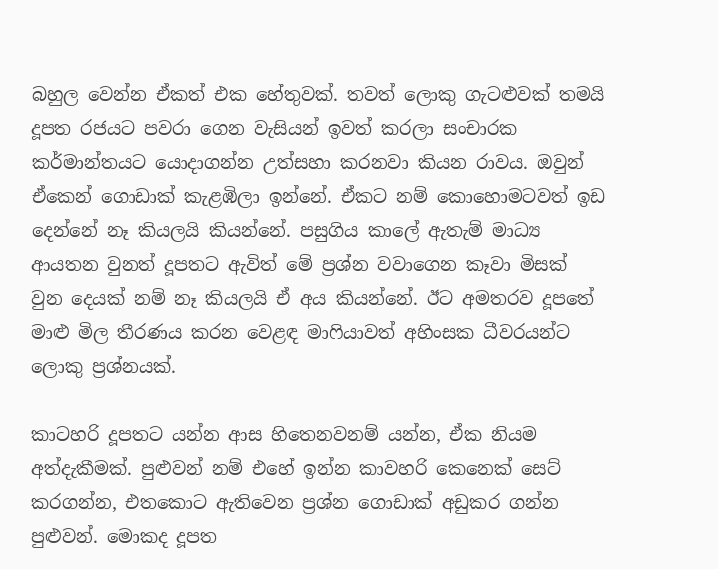බහුල වෙන්න ඒකත් එක හේතුවක්. තවත් ලොකු ගැටළුවක් තමයි දූපත රජයට පවරා ගෙන වැසියන් ඉවත් කරලා සංචාරක කර්මාන්තයට යොදාගන්න උත්සහා කරනවා කියන රාවය. ඔවුන් ඒකෙන් ගොඩාක් කැළඹිලා ඉන්නේ. ඒකට නම් කොහොමටවත් ඉඩ දෙන්නේ නෑ කියලයි කියන්නේ. පසුගිය කාලේ ඇතැම් මාධ්‍ය ආයතන වුනත් දූපතට ඇවිත් මේ ප්‍රශ්න වවාගෙන කෑවා මිසක් වුන දෙයක් නම් නෑ කියලයි ඒ අය කියන්නේ. ඊට අමතරව දූපතේ මාළු මිල තීරණය කරන වෙළඳ මාෆියාවත් අහිංසක ධීවරයන්ට ලොකු ප්‍රශ්නයක්.

කාටහරි දූපතට යන්න ආස හිතෙනවනම් යන්න, ඒක නියම අත්දැකීමක්. පුළුවන් නම් එහේ ඉන්න කාවහරි කෙනෙක් සෙට් කරගන්න, එතකොට ඇතිවෙන ප්‍රශ්න ගොඩාක් අඩුකර ගන්න පුළුවන්. මොකද දූපත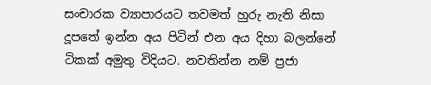සංචාරක ව්‍යාපාරයට තවමත් හුරු නැති නිසා දූපතේ ඉන්න අය පිටින් එන අය දිහා බලන්නේ ටිකක් අමුතු විදියට. නවතින්න නම් ප්‍රජා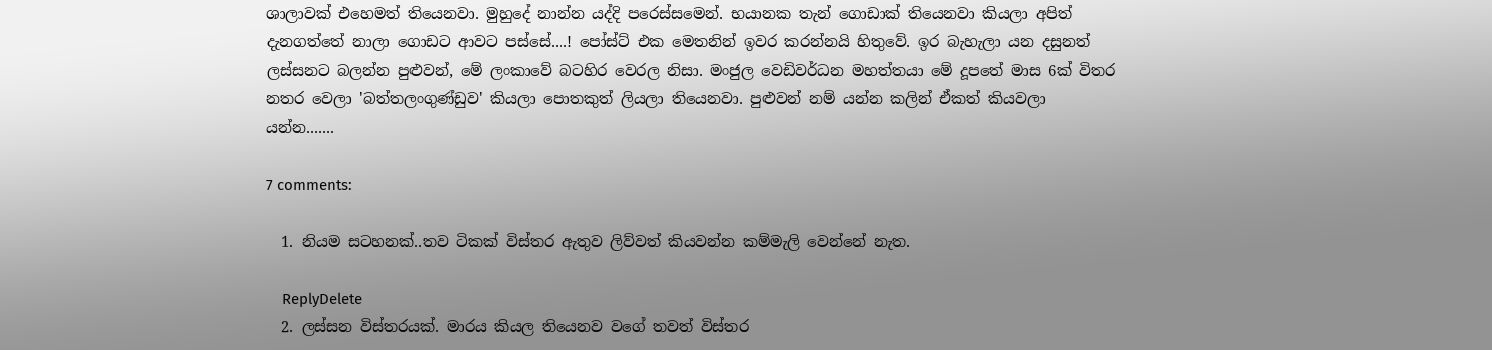ශාලාවක් එහෙමත් තියෙනවා. මුහුදේ නාන්න යද්දි පරෙස්සමෙන්. භයානක තැන් ගොඩාක් තියෙනවා කියලා අපිත් දැනගත්තේ නාලා ගොඩට ආවට පස්සේ....! පෝස්ට් එක මෙතනින් ඉවර කරන්නයි හිතුවේ. ඉර බැහැලා යන දසුනත් ලස්සනට බලන්න පුළුවන්, මේ ලංකාවේ බටහිර වෙරල නිසා. මංජුල වෙඩිවර්ධන මහත්තයා මේ දූපතේ මාස 6ක් විතර නතර වෙලා 'බත්තලංගුණ්ඩුව' කියලා පොතකුත් ලියලා තියෙනවා. පුළුවන් නම් යන්න කලින් ඒකත් කියවලා යන්න.......

7 comments:

  1. නියම සටහනක්..තව ටිකක් විස්තර ඇතුව ලිව්වත් කියවන්න කම්මැලි වෙන්නේ නැත.

    ReplyDelete
  2. ලස්සන විස්තරයක්. මාරය කියල තියෙනව වගේ තවත් විස්තර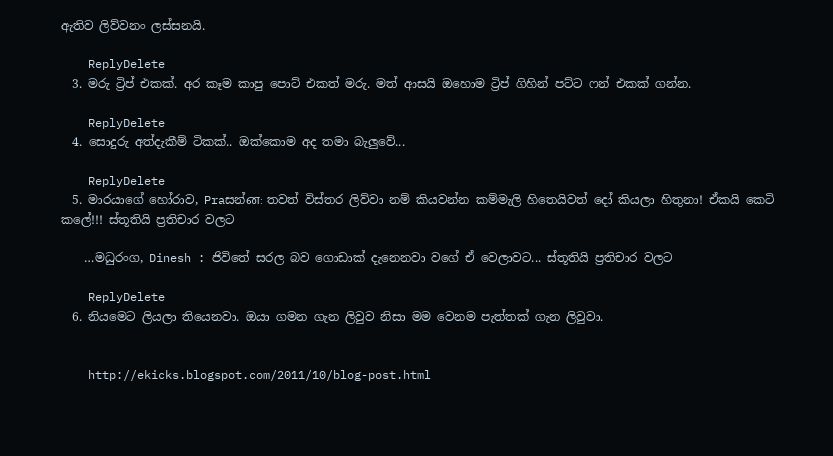ඇතිව ලිව්වනං ලස්සනයි.

    ReplyDelete
  3. මරු ට්‍රිප් එකක්. අර කෑම කාපු පොට් එකත් මරු. මත් ආසයි ඔහොම ට්‍රිප් ගිහින් පට්ට ෆන් එකක් ගන්න.

    ReplyDelete
  4. සොදුරු අත්දැකීම් ටිකක්.. ඔක්කොම අද තමා බැලුවේ...

    ReplyDelete
  5. මාරයාගේ හෝරාව, Praසන්ன: තවත් විස්තර ලිව්වා නම් කියවන්න කම්මැලි හිතෙයිවත් දෝ කියලා හිතුනා! ඒකයි කෙටි කලේ!!! ස්තූතියි ප්‍රතිචාර වලට

    …මධුරංග, Dinesh : ජිවිතේ සරල බව ගොඩාක් දැනෙනවා වගේ ඒ වෙලාවට... ස්තූතියි ප්‍රතිචාර වලට

    ReplyDelete
  6. නියමෙට ලියලා තියෙනවා. ඔයා ගමන ගැන ලිවුව නිසා මම වෙනම පැත්තක් ගැන ලිවුවා.


    http://ekicks.blogspot.com/2011/10/blog-post.html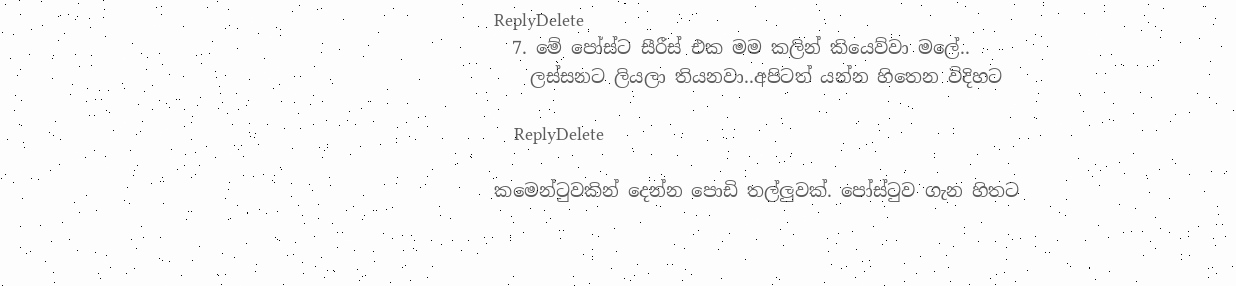ReplyDelete
  7. මේ පෝස්ට සීරීස් එක මම කලින් කියෙව්වා මලේ..
    ලස්සනට ලියලා තියනවා..අපිටත් යන්න හිතෙන විදිහට

    ReplyDelete

කමෙන්ටුවකින් දෙන්න පොඩි තල්ලුවක්. පෝස්ටුව ගැන හිතට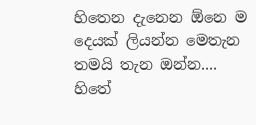හිතෙන දැනෙන ඕනෙ ම දෙයක් ලියන්න මෙතැන තමයි තැන ඔන්න.... හිතේ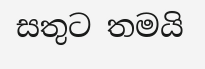සතුට තමයි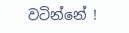වටින්නේ !